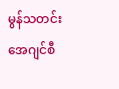မွန်သတင်းအေဂျင်စီ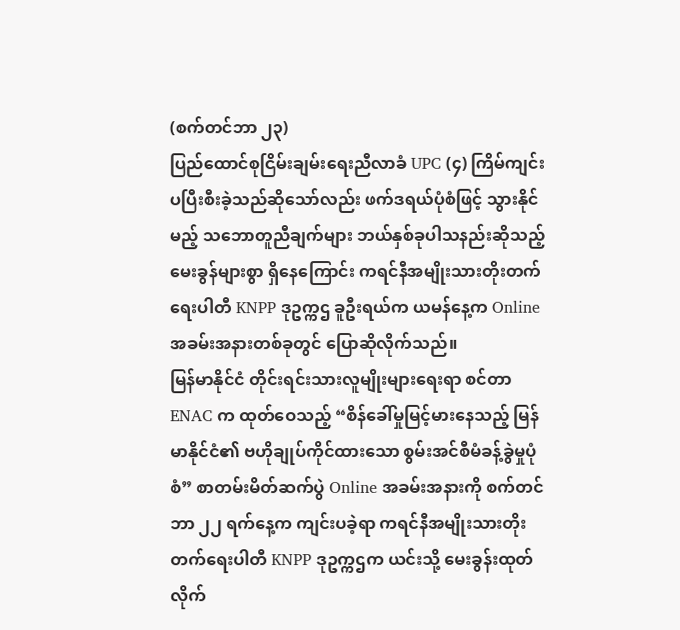(စက်တင်ဘာ ၂၃)
ပြည်ထောင်စုငြိမ်းချမ်းရေးညီလာခံ UPC (၄) ကြိမ်ကျင်းပပြီးစီးခဲ့သည်ဆိုသော်လည်း ဖက်ဒရယ်ပုံစံဖြင့် သွားနိုင်မည့် သဘောတူညီချက်များ ဘယ်နှစ်ခုပါသနည်းဆိုသည့် မေးခွန်များစွာ ရှိနေကြောင်း ကရင်နီအမျိုးသားတိုးတက်ရေးပါတီ KNPP ဒုဥက္ကဌ ခူဦးရယ်က ယမန်နေ့က Online အခမ်းအနားတစ်ခုတွင် ပြောဆိုလိုက်သည်။
မြန်မာနိုင်ငံ တိုင်းရင်းသားလူမျိုးများရေးရာ စင်တာ ENAC က ထုတ်ဝေသည့် “စိန်ခေါ်မှုမြင့်မားနေသည့် မြန်မာနိုင်ငံ၏ ဗဟိုချုပ်ကိုင်ထားသော စွမ်းအင်စီမံခန့်ခွဲမှုပုံစံ” စာတမ်းမိတ်ဆက်ပွဲ Online အခမ်းအနားကို စက်တင်ဘာ ၂၂ ရက်နေ့က ကျင်းပခဲ့ရာ ကရင်နီအမျိုးသားတိုးတက်ရေးပါတီ KNPP ဒုဥက္ကဌက ယင်းသို့ မေးခွန်းထုတ်လိုက်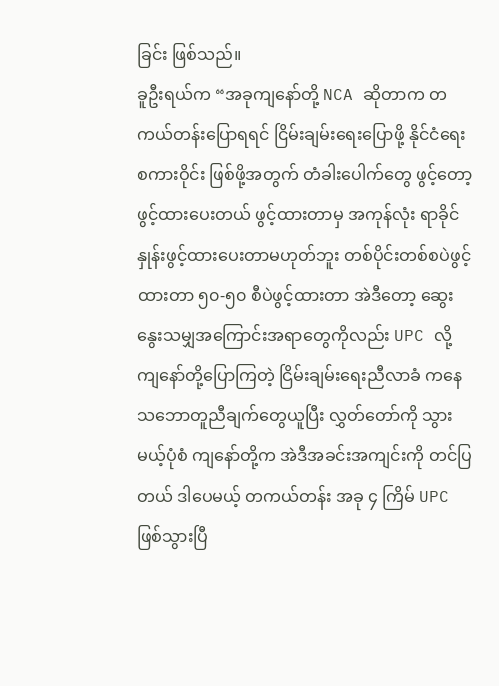ခြင်း ဖြစ်သည်။
ခူဦးရယ်က “အခုကျနော်တို့ NCA ဆိုတာက တကယ်တန်းပြောရရင် ငြိမ်းချမ်းရေးပြောဖို့ နိုင်ငံရေးစကားဝိုင်း ဖြစ်ဖို့အတွက် တံခါးပေါက်တွေ ဖွင့်တော့ဖွင့်ထားပေးတယ် ဖွင့်ထားတာမှ အကုန်လုံး ရာခိုင်နှုန်းဖွင့်ထားပေးတာမဟုတ်ဘူး တစ်ပိုင်းတစ်စပဲဖွင့်ထားတာ ၅၀-၅၀ စီပဲဖွင့်ထားတာ အဲဒီတော့ ဆွေးနွေးသမျှအကြောင်းအရာတွေကိုလည်း UPC လို့ ကျနော်တို့ပြောကြတဲ့ ငြိမ်းချမ်းရေးညီလာခံ ကနေ သဘောတူညီချက်တွေယူပြီး လွှတ်တော်ကို သွားမယ့်ပုံစံ ကျနော်တို့က အဲဒီအခင်းအကျင်းကို တင်ပြတယ် ဒါပေမယ့် တကယ်တန်း အခု ၄ ကြိမ် UPC ဖြစ်သွားပြီ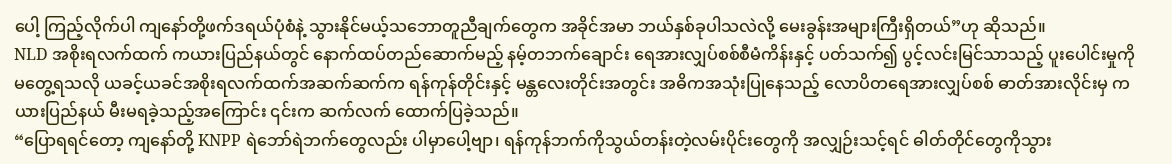ပေါ့ ကြည့်လိုက်ပါ ကျနော်တို့ဖက်ဒရယ်ပုံစံနဲ့ သွားနိုင်မယ့်သဘောတူညီချက်တွေက အခိုင်အမာ ဘယ်နှစ်ခုပါသလဲလို့ မေးခွန်းအများကြီးရှိတယ်”ဟု ဆိုသည်။
NLD အစိုးရလက်ထက် ကယားပြည်နယ်တွင် နောက်ထပ်တည်ဆောက်မည့် နမ့်တဘက်ချောင်း ရေအားလျှပ်စစ်စီမံကိန်းနှင့် ပတ်သက်၍ ပွင့်လင်းမြင်သာသည့် ပူးပေါင်းမှုကိုမတွေ့ရသလို ယခင့်ယခင်အစိုးရလက်ထက်အဆက်ဆက်က ရန်ကုန်တိုင်းနှင့် မန္တလေးတိုင်းအတွင်း အဓိကအသုံးပြုနေသည့် လောပိတရေအားလျှပ်စစ် ဓာတ်အားလိုင်းမှ ကယားပြည်နယ် မီးမရခဲ့သည့်အကြောင်း ၎င်းက ဆက်လက် ထောက်ပြခဲ့သည်။
“ပြောရရင်တော့ ကျနော်တို့ KNPP ရဲဘော်ရဲဘက်တွေလည်း ပါမှာပေါ့ဗျာ၊ ရန်ကုန်ဘက်ကိုသွယ်တန်းတဲ့လမ်းပိုင်းတွေကို အလျှဉ်းသင့်ရင် ဓါတ်တိုင်တွေကိုသွား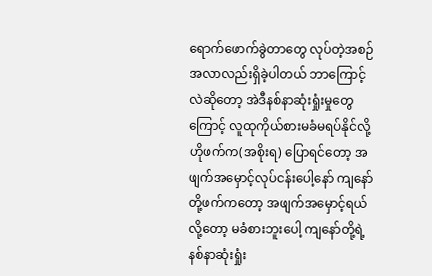ရောက်ဖောက်ခွဲတာတွေ လုပ်တဲ့အစဉ်အလာလည်းရှိခဲ့ပါတယ် ဘာကြောင့်လဲဆိုတော့ အဲဒီနစ်နာဆုံးရှုံးမှုတွေကြောင့် လူထုကိုယ်စားမခံမရပ်နိုင်လို့ ဟိုဖက်က(အစိုးရ) ပြောရင်တော့ အဖျက်အမှောင့်လုပ်ငန်းပေါ့နော် ကျနော်တို့ဖက်ကတော့ အဖျက်အမှောင့်ရယ်လို့တော့ မခံစားဘူးပေါ့ ကျနော်တို့ရဲ့နစ်နာဆုံးရှုံး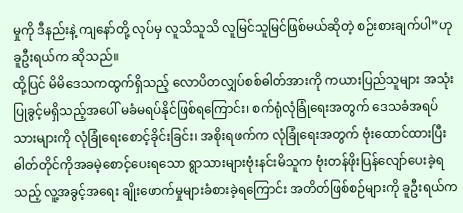မှုကို ဒီနည်းနဲ့ ကျနော်တို့ လုပ်မှ လူသိသူသိ လူမြင်သူမြင်ဖြစ်မယ်ဆိုတဲ့ စဉ်းစားချက်ပါ”ဟု ခူဦးရယ်က ဆိုသည်။
ထို့ပြင် မိမိဒေသကထွက်ရှိသည့် လောပိတလျှပ်စစ်ဓါတ်အားကို ကယားပြည်သူများ အသုံးပြုခွင့်မရှိသည့်အပေါ် မခံမရပ်နိုင်ဖြစ်ရကြောင်း၊ စက်ရုံလုံခြုံရေးအတွက် ဒေသခံအရပ်သားများကို လုံခြုံရေးစောင့်ခိုင်းခြင်း၊ အစိုးရဖက်က လုံခြုံရေးအတွက် ဗုံးထောင်ထားပြီး ဓါတ်တိုင်ကိုအခမဲ့စောင့်ပေးရသော ရွာသားများဗုံးနင်းမိသူက ဗုံးတန်ဖိုးပြန်လျော်ပေးခဲ့ရသည့် လူ့အခွင့်အရေး ချိုးဖောက်မှုများခံစားခဲ့ရကြောင်း အတိတ်ဖြစ်စဉ်များကို ခူဦးရယ်က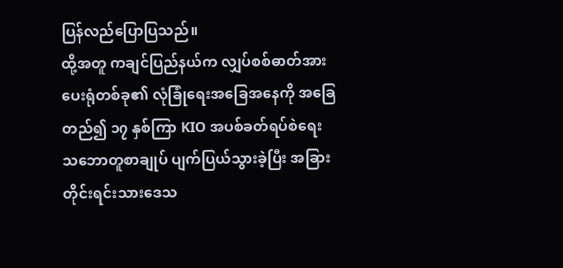ပြန်လည်ပြောပြသည်။
ထို့အတူ ကချင်ပြည်နယ်က လျှပ်စစ်ဓာတ်အားပေးရုံတစ်ခု၏ လုံခြုံရေးအခြေအနေကို အခြေတည်၍ ၁၇ နှစ်ကြာ KIO အပစ်ခတ်ရပ်စဲရေး သဘောတူစာချုပ် ပျက်ပြယ်သွားခဲ့ပြီး အခြားတိုင်းရင်းသားဒေသ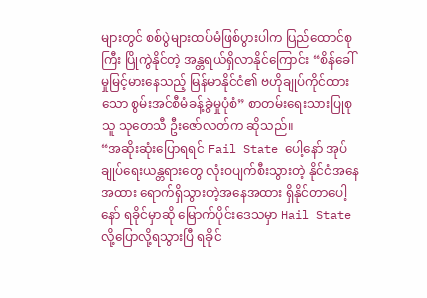များတွင် စစ်ပွဲများထပ်မံဖြစ်ပွားပါက ပြည်ထောင်စုကြီး ပြိုကွဲနိုင်တဲ့ အန္တရယ်ရှိလာနိုင်ကြောင်း “စိန်ခေါ်မှုမြင့်မားနေသည့် မြန်မာနိုင်ငံ၏ ဗဟိုချုပ်ကိုင်ထားသော စွမ်းအင်စီမံခန့်ခွဲမှုပုံစံ” စာတမ်းရေးသားပြုစုသူ သုတေသီ ဦးဇော်လတ်က ဆိုသည်။
“အဆိုးဆုံးပြောရရင် Fail State ပေါ့နော် အုပ်ချုပ်ရေးယန္တရားတွေ လုံးဝပျက်စီးသွားတဲ့ နိုင်ငံအနေအထား ရောက်ရှိသွားတဲ့အနေအထား ရှိနိုင်တာပေါ့နော် ရခိုင်မှာဆို မြောက်ပိုင်းဒေသမှာ Hail State လို့ပြောလို့ရသွားပြီ ရခိုင်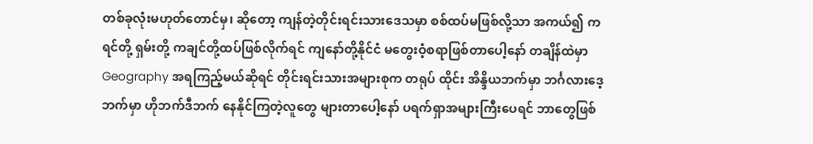တစ်ခုလုံးမဟုတ်တောင်မှ၊ ဆိုတော့ ကျန်တဲ့တိုင်းရင်းသားဒေသမှာ စစ်ထပ်မဖြစ်လို့သာ အကယ်၍ ကရင်တို့ ရှမ်းတို့ ကချင်တို့ထပ်ဖြစ်လိုက်ရင် ကျနော်တို့နိုင်ငံ မတွေးဝံ့စရာဖြစ်တာပေါ့နော် တချိန်ထဲမှာ Geography အရကြည့်မယ်ဆိုရင် တိုင်းရင်းသားအများစုက တရုပ် ထိုင်း အိန္ဒိယဘက်မှာ ဘင်္ဂလားဒေ့ဘက်မှာ ဟိုဘက်ဒီဘက် နေနိုင်ကြတဲ့လူတွေ များတာပေါ့နော် ပရက်ရှာအများကြီးပေရင် ဘာတွေဖြစ်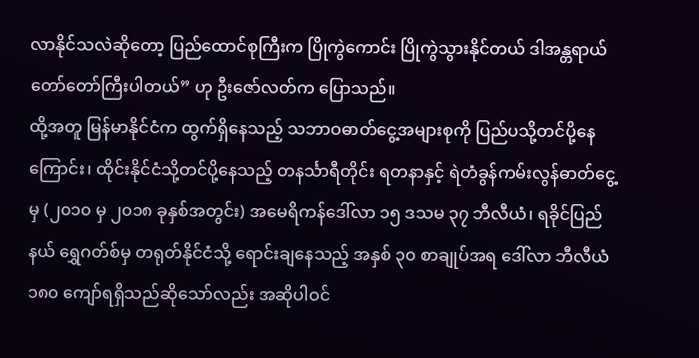လာနိုင်သလဲဆိုတော့ ပြည်ထောင်စုကြီးက ပြိုကွဲကောင်း ပြိုကွဲသွားနိုင်တယ် ဒါအန္တရာယ်တော်တော်ကြီးပါတယ်” ဟု ဦးဇော်လတ်က ပြောသည်။
ထို့အတူ မြန်မာနိုင်ငံက ထွက်ရှိနေသည့် သဘာဝဓာတ်ငွေ့အများစုကို ပြည်ပသို့တင်ပို့နေကြောင်း၊ ထိုင်းနိုင်ငံသို့တင်ပို့နေသည့် တနင်္သာရီတိုင်း ရတနာနှင့် ရဲတံခွန်ကမ်းလွန်ဓာတ်ငွေ့မှ (၂၀၁၀ မှ ၂၀၁၈ ခုနှစ်အတွင်း) အမေရိကန်ဒေါ်လာ ၁၅ ဒသမ ၃၇ ဘီလီယံ၊ ရခိုင်ပြည်နယ် ရွှေဂတ်စ်မှ တရုတ်နိုင်ငံသို့ ရောင်းချနေသည့် အနှစ် ၃၀ စာချုပ်အရ ဒေါ်လာ ဘီလီယံ ၁၈၀ ကျော်ရရှိသည်ဆိုသော်လည်း အဆိုပါဝင်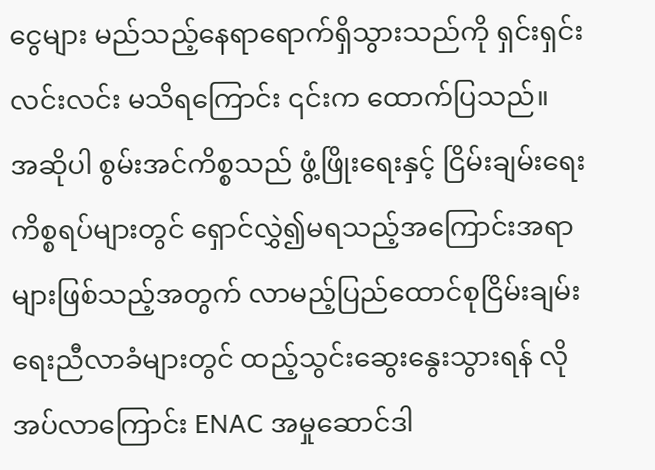ငွေများ မည်သည့်နေရာရောက်ရှိသွားသည်ကို ရှင်းရှင်းလင်းလင်း မသိရကြောင်း ၎င်းက ထောက်ပြသည်။
အဆိုပါ စွမ်းအင်ကိစ္စသည် ဖွံ့ဖြိုးရေးနှင့် ငြိမ်းချမ်းရေးကိစ္စရပ်များတွင် ရှောင်လွှဲ၍မရသည့်အကြောင်းအရာများဖြစ်သည့်အတွက် လာမည့်ပြည်ထောင်စုငြိမ်းချမ်းရေးညီလာခံများတွင် ထည့်သွင်းဆွေးနွေးသွားရန် လိုအပ်လာကြောင်း ENAC အမှုဆောင်ဒါ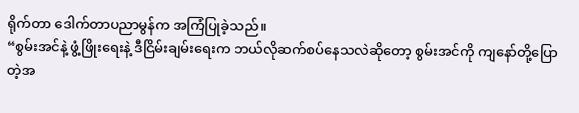ရိုက်တာ ဒေါက်တာပညာမွန်က အကြံပြုခဲ့သည်။
“စွမ်းအင်နဲ့ ဖွံ့ဖြိုးရေးနဲ့ ဒီငြိမ်းချမ်းရေးက ဘယ်လိုဆက်စပ်နေသလဲဆိုတော့ စွမ်းအင်ကို ကျနော်တို့ပြောတဲ့အ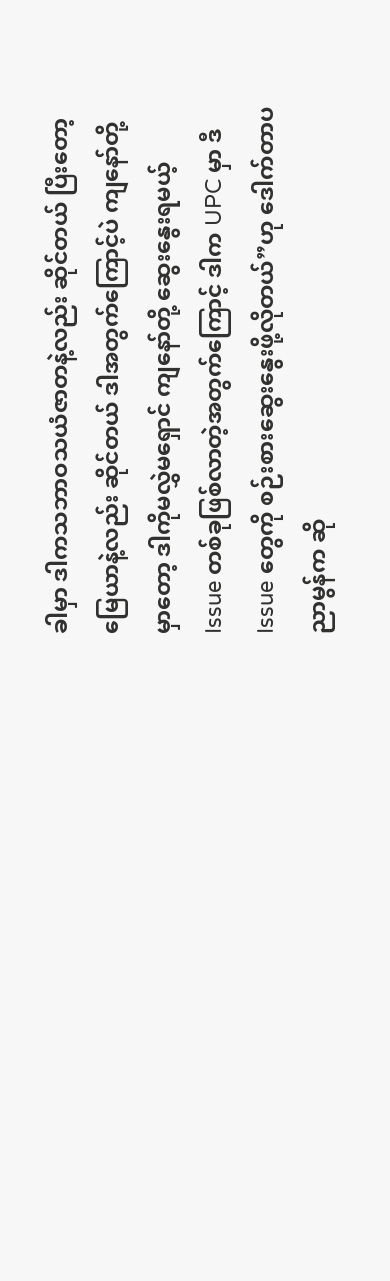ခါမှာ ဒါကသဘာဝသယံဇာတနဲ့လည်း ဆိုင်တယ် ပြီးတော့မြေယာနဲ့လည်း ဆိုင်တယ် ဒါအတွက်ကြောင့်ပဲ ကျနော်တို့မှာတော့ ဒါကိုမလွှဲမရှောင် ကျနော်တို့ ဆွေးနွေးရမယ့် Issue တစ်ခုဖြစ်လာတဲ့အတွက်ကြောင့် ဒါက UPC မှာ ဒီ Issue တွေကို စဉ်းစားဆွေးနွေးဖို့လိုတယ်”ဟု ဒေါက်တာပညာမွန်က ဆို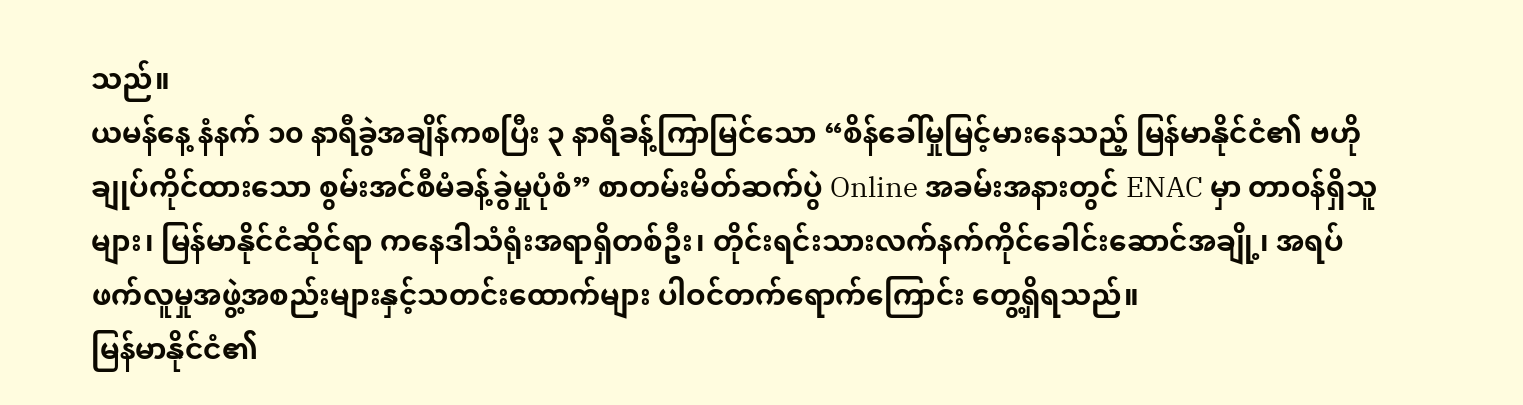သည်။
ယမန်နေ့ နံနက် ၁၀ နာရီခွဲအချိန်ကစပြီး ၃ နာရီခန့်ကြာမြင်သော “စိန်ခေါ်မှုမြင့်မားနေသည့် မြန်မာနိုင်ငံ၏ ဗဟိုချုပ်ကိုင်ထားသော စွမ်းအင်စီမံခန့်ခွဲမှုပုံစံ” စာတမ်းမိတ်ဆက်ပွဲ Online အခမ်းအနားတွင် ENAC မှာ တာဝန်ရှိသူများ၊ မြန်မာနိုင်ငံဆိုင်ရာ ကနေဒါသံရုံးအရာရှိတစ်ဦး၊ တိုင်းရင်းသားလက်နက်ကိုင်ခေါင်းဆောင်အချို့၊ အရပ်ဖက်လူမှုအဖွဲ့အစည်းများနှင့်သတင်းထောက်များ ပါဝင်တက်ရောက်ကြောင်း တွေ့ရှိရသည်။
မြန်မာနိုင်ငံ၏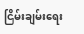ငြိမ်းချမ်းရေး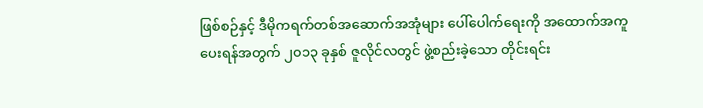ဖြစ်စဉ်နှင့် ဒီမိုကရက်တစ်အဆောက်အအုံများ ပေါ်ပေါက်ရေးကို အထောက်အကူပေးရန်အတွက် ၂၀၁၃ ခုနှစ် ဇူလိုင်လတွင် ဖွဲ့စည်းခဲ့သော တိုင်းရင်း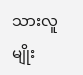သားလူမျိုး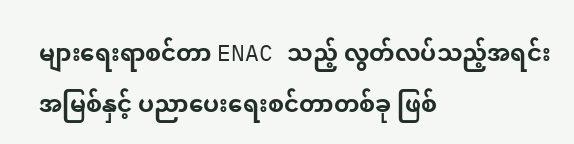များရေးရာစင်တာ ENAC သည့် လွတ်လပ်သည့်အရင်းအမြစ်နှင့် ပညာပေးရေးစင်တာတစ်ခု ဖြစ်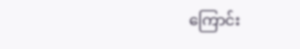ကြောင်း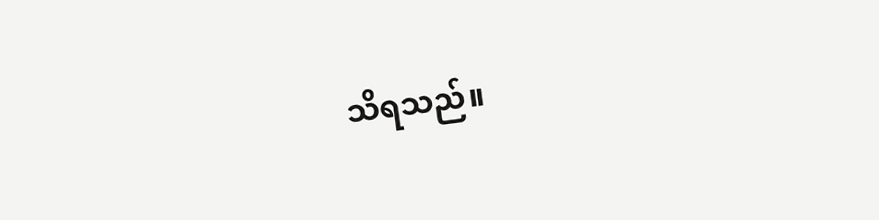သိရသည်။